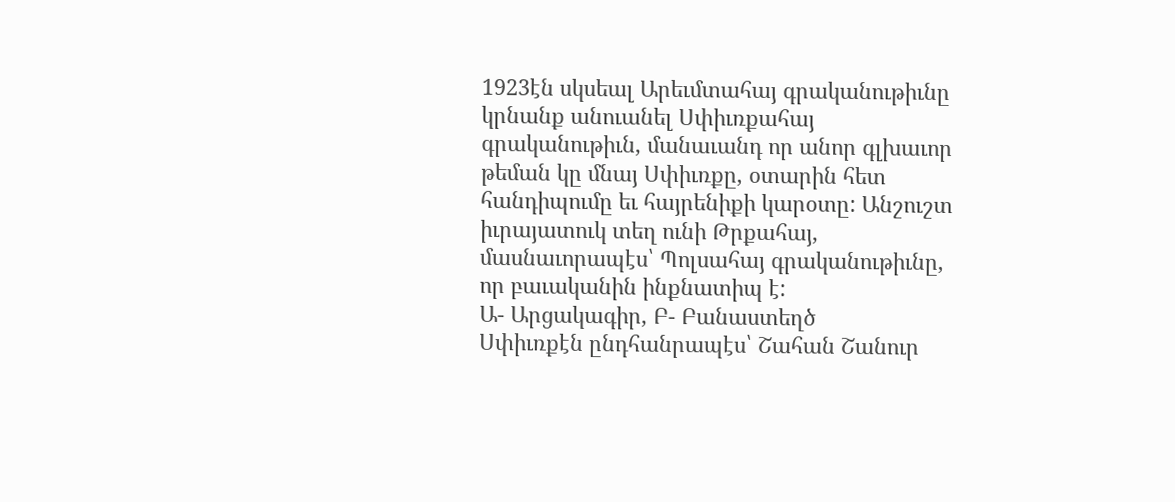1923էն սկսեալ Արեւմտահայ գրականութիւնը կրնանք անուանել Սփիւռքահայ գրականութիւն, մանաւանդ որ անոր գլխաւոր թեման կը մնայ Սփիւռքը, օտարին հետ հանդիպումը եւ հայրենիքի կարօտը: Անշուշտ իւրայատուկ տեղ ունի Թրքահայ, մասնաւորապէս՝ Պոլսահայ գրականութիւնը, որ բաւականին ինքնատիպ է:
Ա- Արցակագիր, Բ- Բանաստեղծ
Սփիւռքէն ընդհանրապէս՝ Շահան Շանուր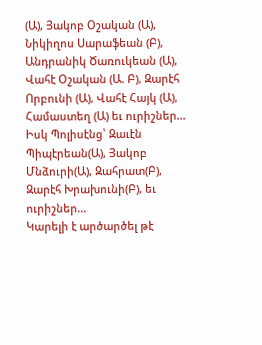(Ա), Յակոբ Օշական (Ա), Նիկիղոս Սարաֆեան (Բ), Անդրանիկ Ծառուկեան (Ա), Վահէ Օշական (Ա. Բ), Զարէհ Որբունի (Ա), Վահէ Հայկ (Ա), Համաստեղ (Ա) եւ ուրիշներ...
Իսկ Պոլիսէնց՝ Զաւէն Պիպէրեան(Ա), Յակոբ Մնձուրի(Ա), Զահրատ(Բ), Զարէհ Խրախունի(Բ), եւ ուրիշներ...
Կարելի է արծարծել թէ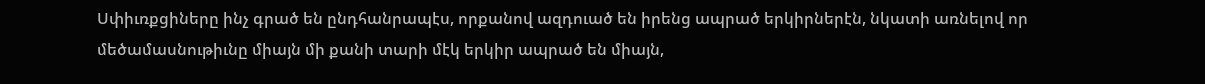Սփիւռքցիները ինչ գրած են ընդհանրապէս, որքանով ազդուած են իրենց ապրած երկիրներէն, նկատի առնելով որ մեծամասնութիւնը միայն մի քանի տարի մէկ երկիր ապրած են միայն,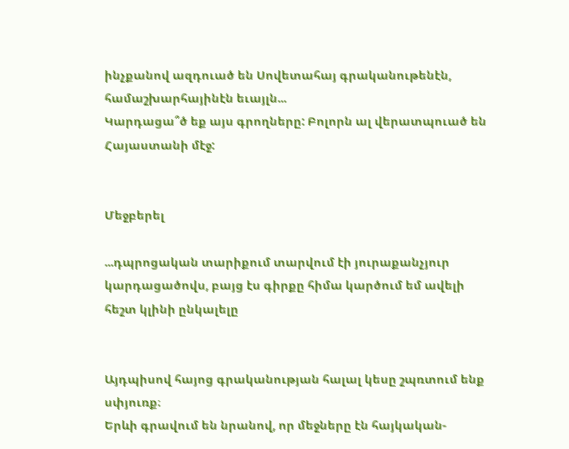ինչքանով ազդուած են Սովետահայ գրականութենէն, համաշխարհայինէն եւայլն...
Կարդացա՞ծ եք այս գրողները: Բոլորն ալ վերատպուած են Հայաստանի մէջ:


Մեջբերել

...դպրոցական տարիքում տարվում էի յուրաքանչյուր կարդացածովս, բայց էս գիրքը հիմա կարծում եմ ավելի հեշտ կլինի ընկալելը


Այդպիսով հայոց գրականության հալալ կեսը շպռտում ենք սփյուռք։
Երևի գրավում են նրանով, որ մեջները էն հայկական-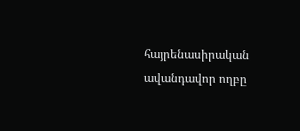հայրենասիրական ավանդավոր ողբը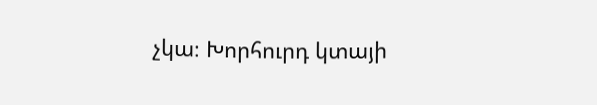չկա։ Խորհուրդ կտայի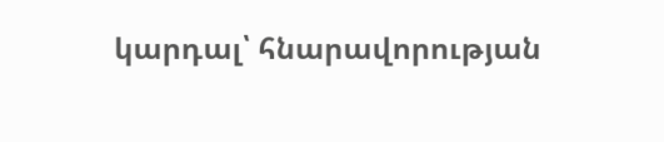կարդալ՝ հնարավորության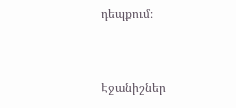դեպքում։


Էջանիշներ